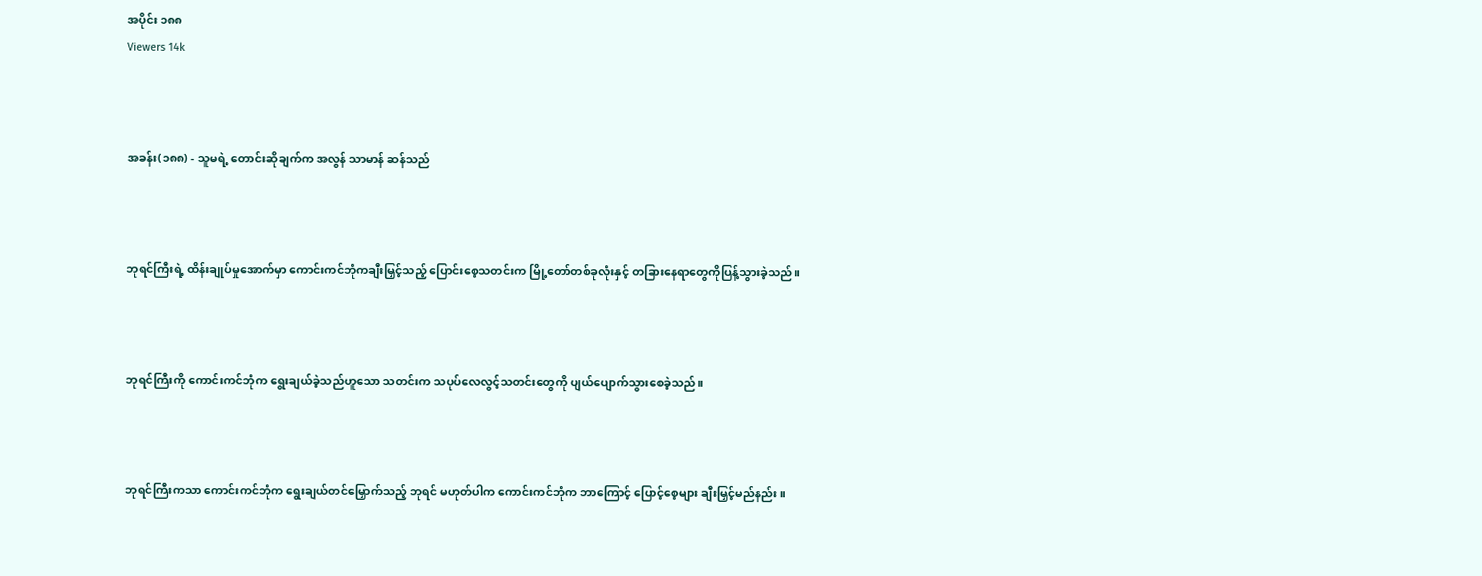အပိုင်း ၁၈၈
Viewers 14k



အခန်း(၁၈၈) - သူမရဲ့ တောင်းဆိုချက်က အလွန် သာမာန် ဆန်သည်



ဘုရင်ကြီးရဲ့ ထိန်းချုပ်မှုအောက်မှာ ကောင်းကင်ဘုံကချီးမြှင့်သည့် ပြောင်းစေ့သတင်းက မြို့တော်တစ်ခုလုံးနှင့် တခြားနေရာတွေကိုပြန့်သွားခဲ့သည်။



ဘုရင်ကြီးကို ကောင်းကင်ဘုံက ရွေးချယ်ခဲ့သည်ဟူသော သတင်းက သပုပ်လေလွင့်သတင်းတွေကို ပျယ်ပျောက်သွားစေခဲ့သည်။



ဘုရင်ကြီးကသာ ကောင်းကင်ဘုံက ရွေးချယ်တင်မြှောက်သည့် ဘုရင် မဟုတ်ပါက ကောင်းကင်ဘုံက ဘာကြောင့် ပြောင့်စေ့များ ချီးမြှင့်မည်နည်း။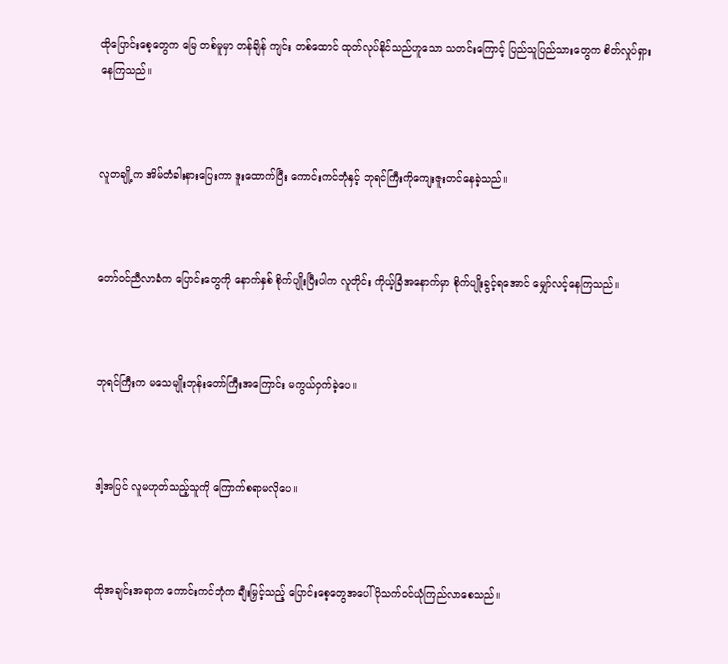ထိုပြောင်းစေ့တွေက မြေ တစ်မူမှာ တန်ချိန် ကျင်း တစ်ထောင် ထုတ်လုပ်နိုင်သည်ဟူသော သတင်းကြောင့် ပြည်သူပြည်သားတွေက စိတ်လှုပ်ရှားနေကြသည်။



လူတချို့က အိမ်တံခါးနားပြေးကာ ဒူးထောက်ပြီး ကောင်းကင်ဘုံနှင့် ဘုရင်ကြီးကိုကျေးဇူးတင်နေခဲ့သည်။



တော်ဝင်ညီလာခံက ပြောင်းတွေကို နောက်နှစ် စိုက်ပျိုးပြီးပါက လူတိုင်း ကိုယ့်ခြံအနောက်မှာ စိုက်ပျိုးခွင့်ရအောင် မျှော်လင့်နေကြသည်။



ဘုရင်ကြီးက မသေမျိုးဘုန်းတော်ကြီးအကြောင်း မကွယ်ဝှက်ခဲ့ပေ။



ဒါ့အပြင် လူမဟုတ်သည့်သူကို ကြောက်စရာမလိုပေ။



ထိုအချင်းအရာက ကောင်းကင်ဘုံက ချီးမြှင့်သည့် ပြောင်းစေ့တွေအပေါ် ပိုသက်ဝင်ယုံကြည်လာစေသည်။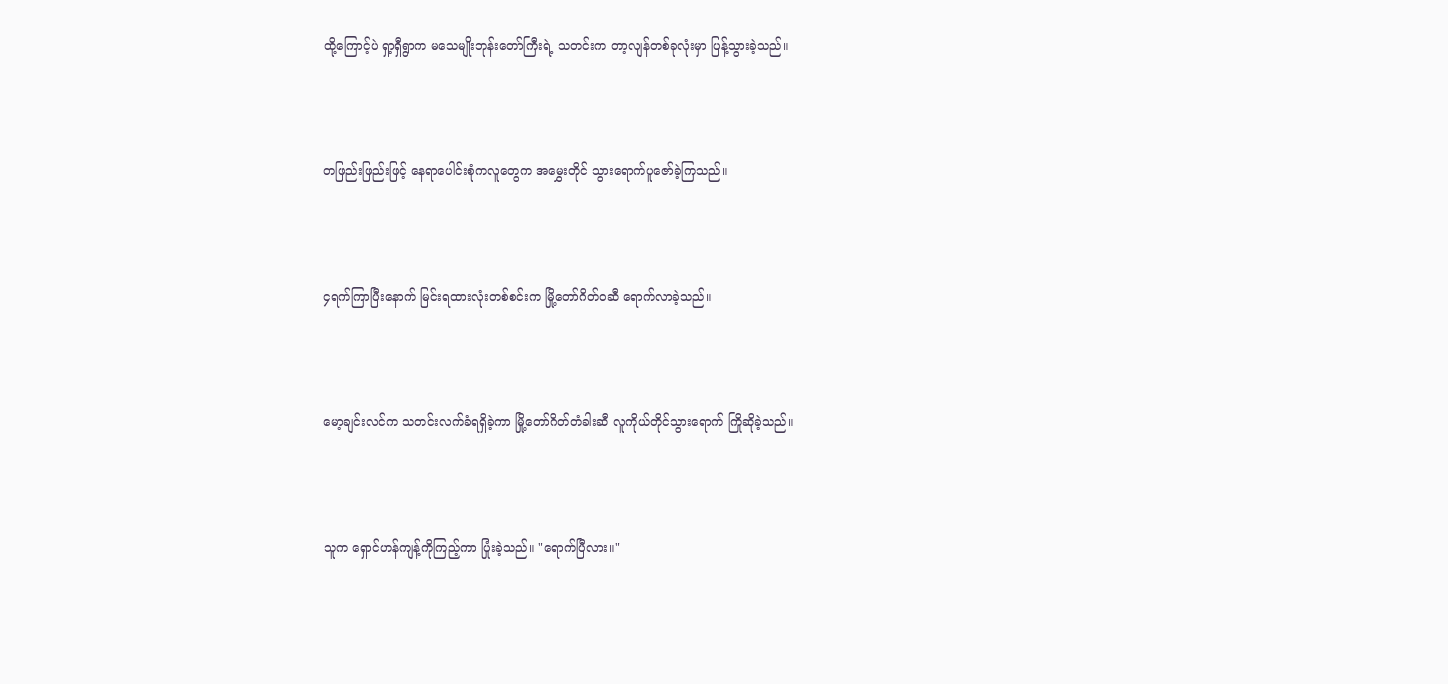ထို့ကြောင့်ပဲ ရှာ့ရှီရွာက မသေမျိုးဘုန်းတော်ကြီးရဲ့ သတင်းက တာ့လျန်တစ်ခုလုံးမှာ ပြန့်သွားခဲ့သည်။



တဖြည်းဖြည်းဖြင့် နေရာပေါင်းစုံကလူတွေက အမွှေးတိုင် သွားရောက်ပူဇော်ခဲ့ကြသည်။



၄ရက်ကြာပြီးနောက် မြင်းရထားလုံးတစ်စင်းက မြို့တော်ဂိတ်ဝဆီ ရောက်လာခဲ့သည်။



မော့ချင်းလင်က သတင်းလက်ခံရရှိခဲ့ကာ မြို့တော်ဂိတ်တံခါးဆီ လူကိုယ်တိုင်သွားရောက် ကြိုဆိုခဲ့သည်။



သူက ရှောင်ဟန်ကျန့်ကိုကြည့်ကာ ပြုံးခဲ့သည်။ "ရောက်ပြီလား။"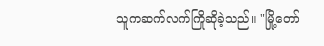သူကဆက်လက်ကြိုဆိုခဲ့သည်။ "မြို့တော်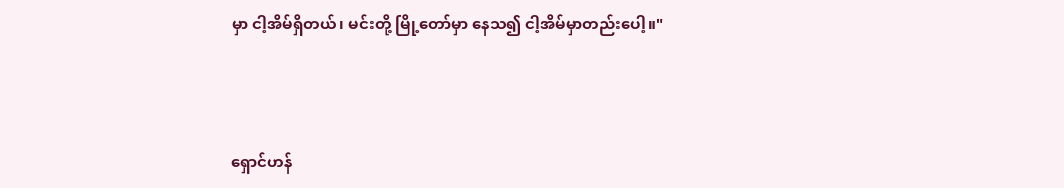မှာ ငါ့အိမ်ရှိတယ်၊ မင်းတို့ မြို့တော်မှာ နေသ၍ ငါ့အိမ်မှာတည်းပေါ့။"



ရှောင်ဟန်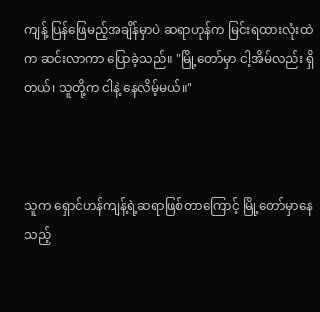ကျန့် ပြန်ဖြေမည့်အချိန်မှာပဲ ဆရာဟုန်က မြင်းရထားလုံးထဲက ဆင်းလာကာ ပြောခဲ့သည်။ "မြို့တော်မှာ ငါ့အိမ်လည်း ရှိတယ်၊ သူတို့က ငါနဲ့ နေလိမ့်မယ်။"



သူက ရှောင်ဟန်ကျန့်ရဲ့ဆရာဖြစ်တာကြောင့် မြို့တော်မှာနေသည့်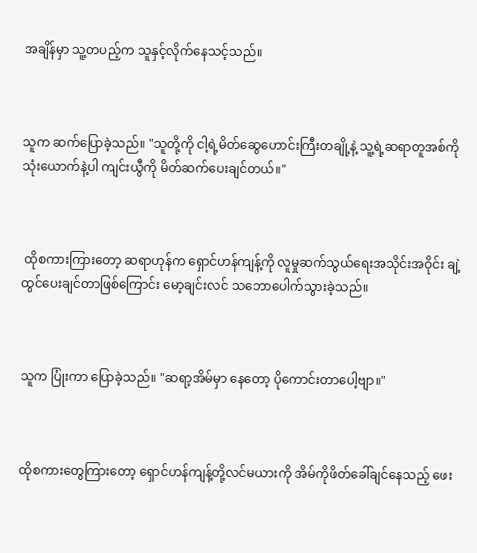အချိန်မှာ သူ့တပည့်က သူနှင့်လိုက်နေသင့်သည်။



သူက ဆက်ပြောခဲ့သည်။ "သူတို့ကို ငါ့ရဲ့မိတ်ဆွေဟောင်းကြီးတချို့နဲ့ သူ့ရဲ့ဆရာတူအစ်ကိုသုံးယောက်နဲ့ပါ ကျင်းယွီကို မိတ်ဆက်ပေးချင်တယ်။"



 ထိုစကားကြားတော့ ဆရာဟုန်က ရှောင်ဟန်ကျန့်ကို လူမှုဆက်သွယ်ရေးအသိုင်းအဝိုင်း ချဲ့ထွင်ပေးချင်တာဖြစ်ကြောင်း မော့ချင်းလင် သဘောပေါက်သွားခဲ့သည်။



သူက ပြုံးကာ ပြောခဲ့သည်။ "ဆရာ့အိမ်မှာ နေတော့ ပိုကောင်းတာပေါ့ဗျာ။"



ထိုစကားတွေကြားတော့ ရှောင်ဟန်ကျန့်တို့လင်မယားကို အိမ်ကိုဖိတ်ခေါ်ချင်နေသည့် ဖေး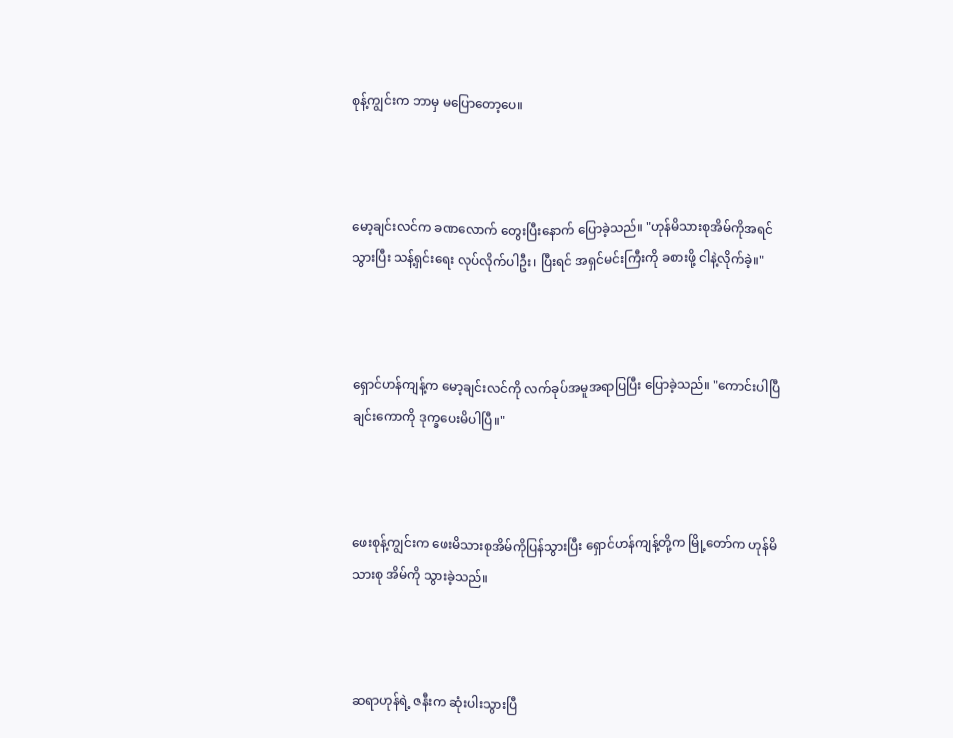စုန့်ကျွင်းက ဘာမှ မပြောတော့ပေ။



မော့ချင်းလင်က ခဏလောက် တွေးပြီးနောက် ပြောခဲ့သည်။ "ဟုန်မိသားစုအိမ်ကိုအရင်သွားပြီး သန့်ရှင်းရေး လုပ်လိုက်ပါဦး၊ ပြီးရင် အရှင်မင်းကြီးကို ခစားဖို့ ငါနဲ့လိုက်ခဲ့။"



ရှောင်ဟန်ကျန့်က မော့ချင်းလင်ကို လက်ခုပ်အမူအရာပြပြီး ပြောခဲ့သည်။ "ကောင်းပါပြီ ချင်းကောကို ဒုက္ခပေးမိပါပြီ။"



ဖေးစုန့်ကျွင်းက ဖေးမိသားစုအိမ်ကိုပြန်သွားပြီး ရှောင်ဟန်ကျန့်တို့က မြို့တော်က ဟုန်မိသားစု အိမ်ကို သွားခဲ့သည်။



ဆရာဟုန်ရဲ့ ဇနီးက ဆုံးပါးသွားပြီ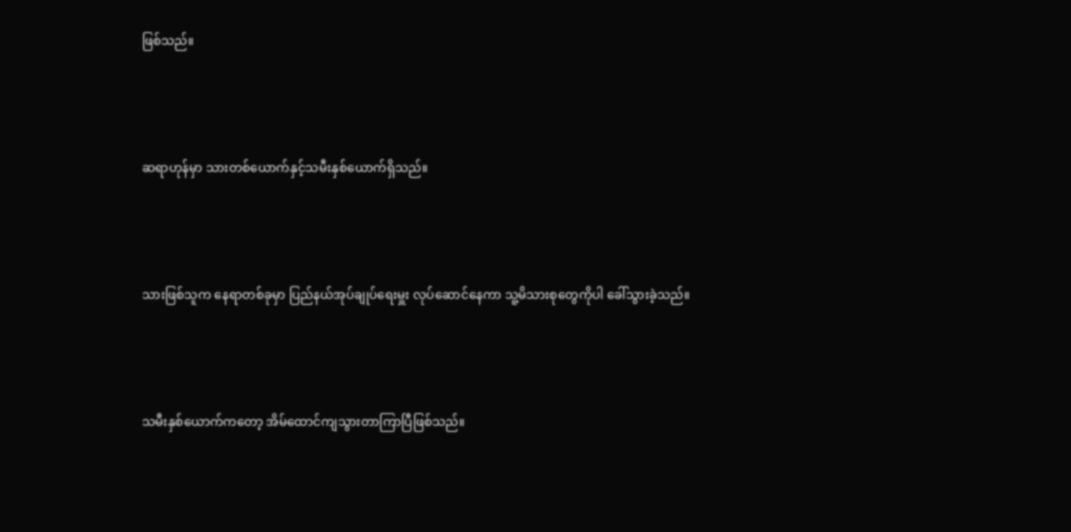ဖြစ်သည်။



ဆရာဟုန်မှာ သားတစ်ယောက်နှင့်သမီးနှစ်ယောက်ရှိသည်။



သားဖြစ်သူက နေရာတစ်ခုမှာ ပြည်နယ်အုပ်ချုပ်ရေးမှူး လုပ်ဆောင်နေကာ သူ့မိသားစုတွေကိုပါ ခေါ်သွားခဲ့သည်။



သမီးနှစ်ယောက်ကတော့ အိမ်ထောင်ကျသွားတာကြာပြီဖြစ်သည်။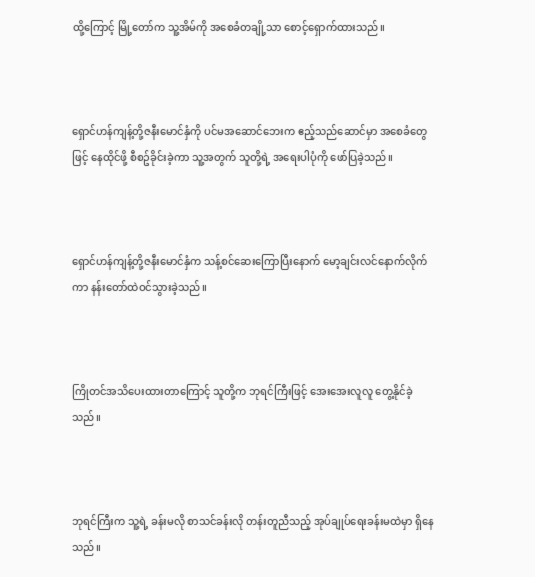ထို့ကြောင့် မြို့တော်က သူ့အိမ်ကို အစေခံတချို့သာ စောင့်ရှောက်ထားသည်။



ရှောင်ဟန်ကျန့်တို့ဇနီးမောင်နှံကို ပင်မအဆောင်ဘေးက ဧည့်သည်ဆောင်မှာ အစေခံတွေဖြင့် နေထိုင်ဖို့ စီစဥ်ခိုင်းခဲ့ကာ သူ့အတွက် သူတို့ရဲ့ အရေးပါပုံကို ဖော်ပြခဲ့သည်။



ရှောင်ဟန်ကျန့်တို့ဇနီးမောင်နှံက သန့်စင်ဆေးကြောပြီးနောက် မော့ချင်းလင်နောက်လိုက်ကာ နန်းတော်ထဲဝင်သွားခဲ့သည်။



ကြိုတင်အသိပေးထားတာကြောင့် သူတို့က ဘုရင်ကြီးဖြင့် အေးအေးလူလူ တွေ့နိုင်ခဲ့သည်။



ဘုရင်ကြီးက သူ့ရဲ့ ခန်းမလို စာသင်ခန်းလို တန်းတူညီသည့် အုပ်ချုပ်ရေးခန်းမထဲမှာ ရှိနေသည်။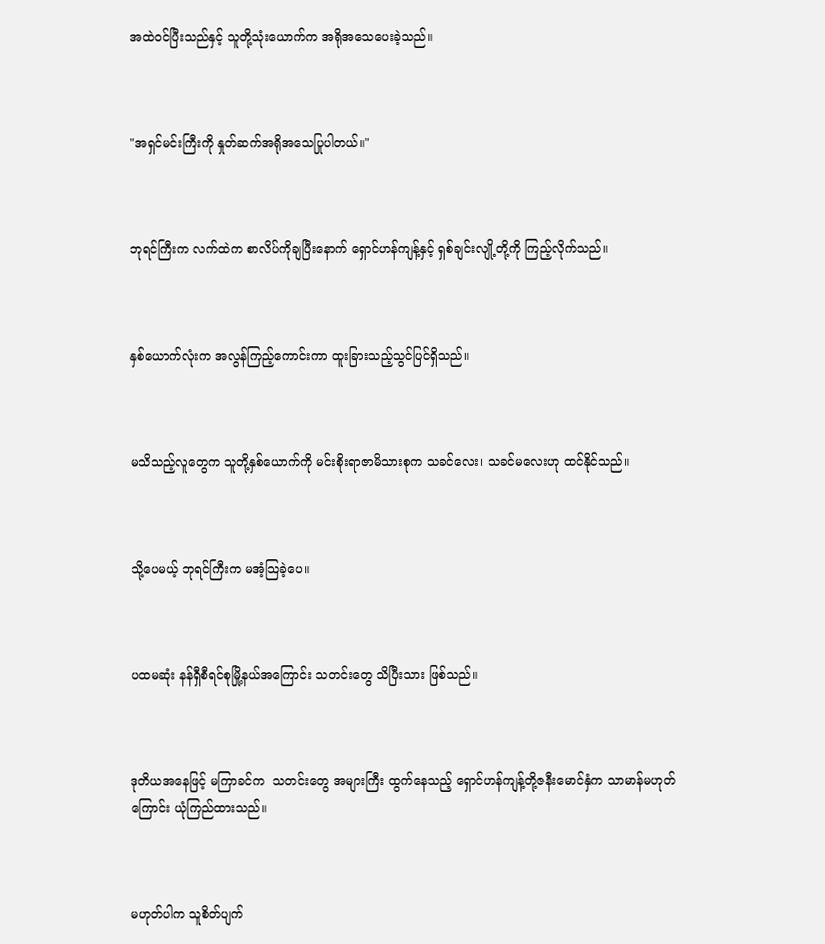အထဲဝင်ပြီးသည်နှင့် သူတို့သုံးယောက်က အရိုအသေပေးခဲ့သည်။



"အရှင်မင်းကြီးကို နှုတ်ဆက်အရိုအသေပြုပါတယ်။"



ဘုရင်ကြီးက လက်ထဲက စာလိပ်ကိုချပြီးနောက် ရှောင်ဟန်ကျန့်နှင့် ရှစ်ချင်းလျို့တို့ကို ကြည့်လိုက်သည်။



နှစ်ယောက်လုံးက အလွန်ကြည့်ကောင်းကာ ထူးခြားသည့်သွင်ပြင်ရှိသည်။



မသိသည့်လူတွေက သူတို့နှစ်ယောက်ကို မင်းစိုးရာဇာမိသားစုက သခင်လေး၊ သခင်မလေးဟု ထင်နိုင်သည်။



သို့ပေမယ့် ဘုရင်ကြီးက မအံ့သြခဲ့ပေ။



ပထမဆုံး နန်ရှီစီရင်စုမြို့နယ်အကြောင်း သတင်းတွေ သိပြီးသား ဖြစ်သည်။



ဒုတိယအနေဖြင့် မကြာခင်က  သတင်းတွေ အများကြီး ထွက်နေသည့် ရှောင်ဟန်ကျန့်တို့ဇနီးမောင်နှံက သာမာန်မဟုတ်ကြောင်း ယုံကြည်ထားသည်။



မဟုတ်ပါက သူစိတ်ပျက်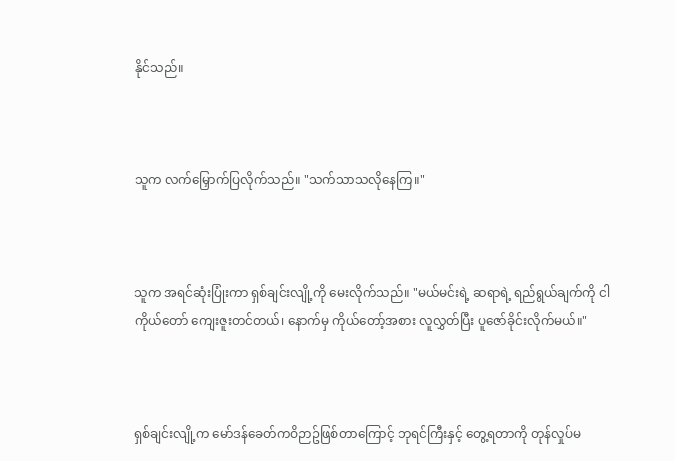နိုင်သည်။



သူက လက်မြှောက်ပြလိုက်သည်။ "သက်သာသလိုနေကြ။"



သူက အရင်ဆုံးပြုံးကာ ရှစ်ချင်းလျို့ကို မေးလိုက်သည်။ "မယ်မင်းရဲ့ ဆရာရဲ့ ရည်ရွယ်ချက်ကို ငါကိုယ်တော် ကျေးဇူးတင်တယ်၊ နောက်မှ ကိုယ်တော့်အစား လူလွှတ်ပြီး ပူဇော်ခိုင်းလိုက်မယ်။"



ရှစ်ချင်းလျို့က မော်ဒန်ခေတ်ကဝိဉာဥ်ဖြစ်တာကြောင့် ဘုရင်ကြီးနှင့် တွေ့ရတာကို တုန်လှုပ်မ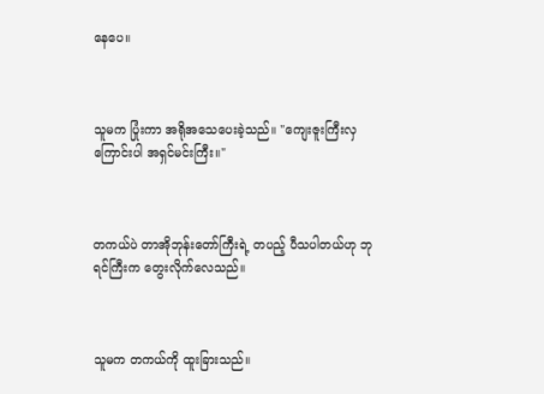နေပေ။



သူမက ပြုံးကာ အရိုအသေပေးခဲ့သည်။ "ကျေးဇူးကြီးလှကြောင်းပါ အရှင်မင်းကြီး။"



တကယ်ပဲ တာအိုဘုန်းတော်ကြီးရဲ့ တပည့် ပီသပါတယ်ဟု ဘုရင်ကြီးက တွေးလိုက်လေသည်။



သူမက တကယ်ကို ထူးခြားသည်။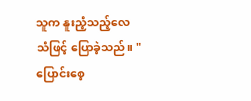သူက နူးညံ့သည့်လေသံဖြင့် ပြောခဲ့သည်။ "ပြောင်းစေ့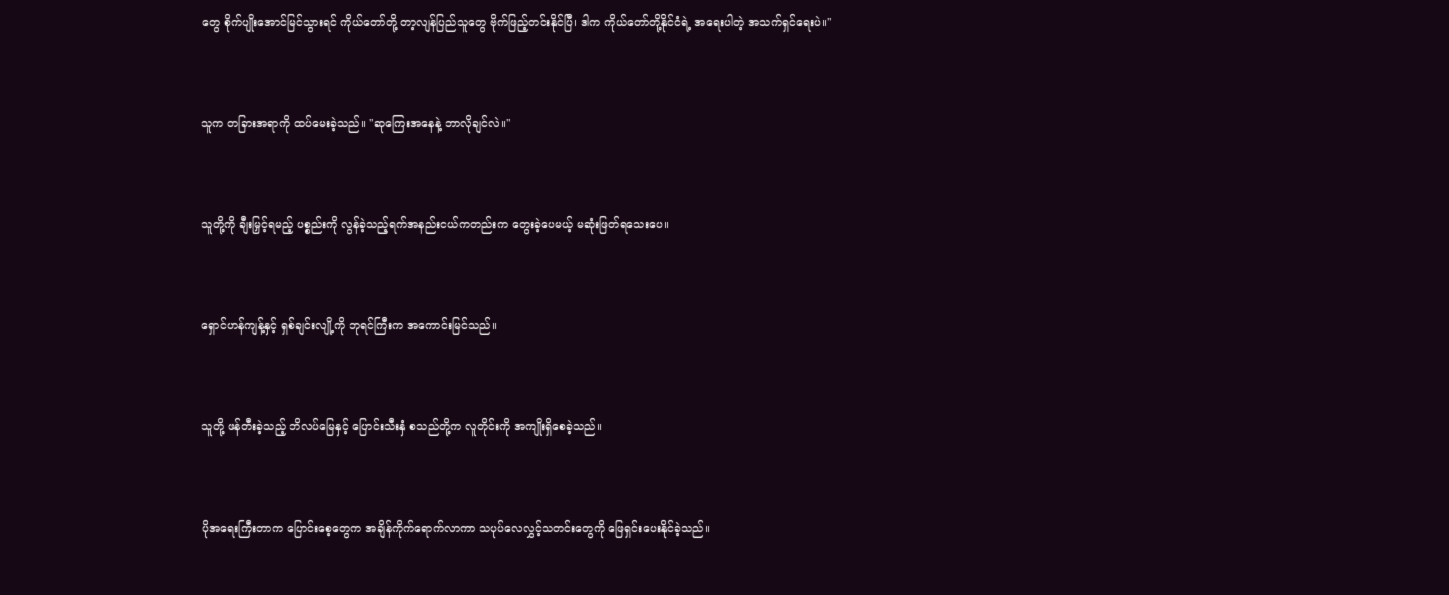တွေ စိုက်ပျိုးအောင်မြင်သွားရင် ကိုယ်တော်တို့ တာ့လျန်ပြည်သူတွေ ဗိုက်ဖြည့်တင်းနိုင်ပြီ၊ ဒါက ကိုယ်တော်တို့နိုင်ငံရဲ့ အရေးပါတဲ့ အသက်ရှင်ရေးပဲ။"



သူက တခြားအရာကို ထပ်မေးခဲ့သည်။ "ဆုကြေးအနေနဲ့ ဘာလိုချင်လဲ။"



သူတို့ကို ချီးမြှင့်ရမည့် ပစ္စည်းကို လွန်ခဲ့သည့်ရက်အနည်းငယ်ကတည်းက တွေးခဲ့ပေမယ့် မဆုံးဖြတ်ရသေးပေ။



ရှောင်ဟန်ကျန့်နှင့် ရှစ်ချင်းလျို့ကို ဘုရင်ကြီးက အကောင်းမြင်သည်။



သူတို့ ဖန်တီးခဲ့သည့် ဘိလပ်မြေနှင့် ပြောင်းသီးနှံ စသည်တို့က လူတိုင်းကို အကျိုးရှိစေခဲ့သည်။



ပိုအရေးကြီးတာက ပြောင်းစေ့တွေက အချိန်ကိုက်ရောက်လာကာ သပုပ်လေလွှင့်သတင်းတွေကို ဖြေရှင်းပေးနိုင်ခဲ့သည်။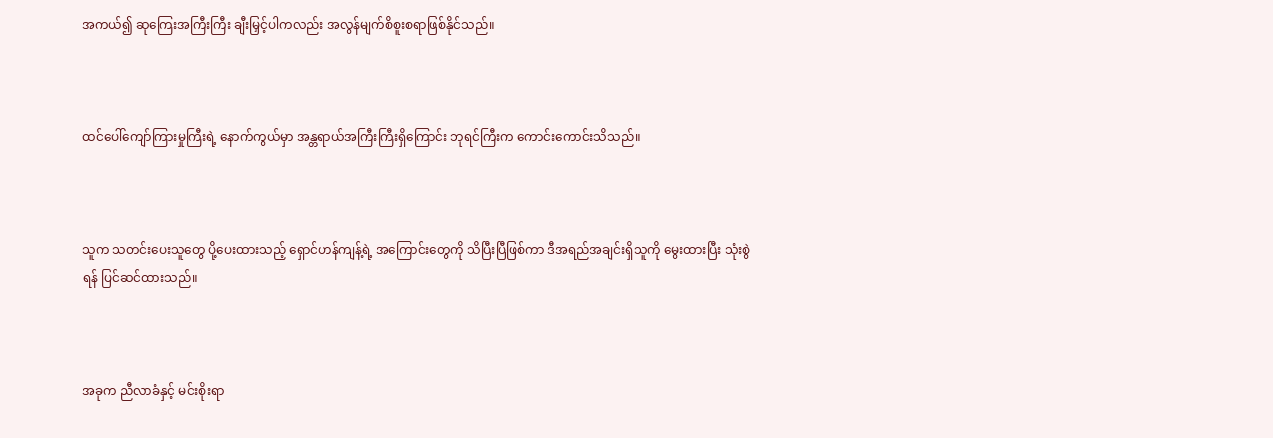အကယ်၍ ဆုကြေးအကြီးကြီး ချီးမြှင့်ပါကလည်း အလွန်မျက်စိစူးစရာဖြစ်နိုင်သည်။



ထင်ပေါ်ကျော်ကြားမှုကြီးရဲ့ နောက်ကွယ်မှာ အန္တရာယ်အကြီးကြီးရှိကြောင်း ဘုရင်ကြီးက ကောင်းကောင်းသိသည်။



သူက သတင်းပေးသူတွေ ပို့ပေးထားသည့် ရှောင်ဟန်ကျန့်ရဲ့ အကြောင်းတွေကို သိပြီးပြီဖြစ်ကာ ဒီအရည်အချင်းရှိသူကို မွေးထားပြီး သုံးစွဲရန် ပြင်ဆင်ထားသည်။



အခုက ညီလာခံနှင့် မင်းစိုးရာ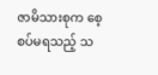ဇာမိသားစုက စေ့စပ်မရသည့် သ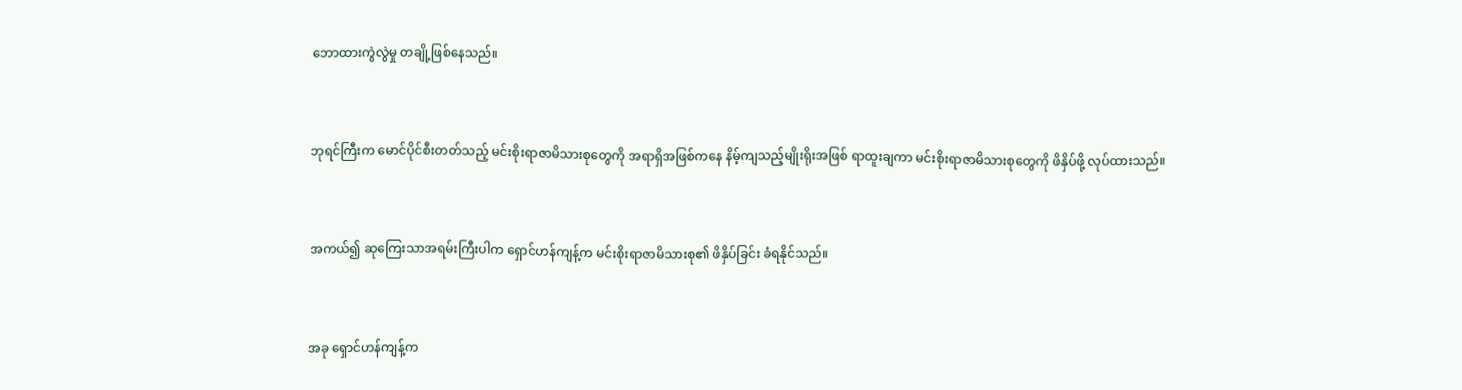ဘောထားကွဲလွဲမှု တချို့ဖြစ်နေသည်။



ဘုရင်ကြီးက မောင်ပိုင်စီးတတ်သည့် မင်းစိုးရာဇာမိသားစုတွေကို အရာရှိအဖြစ်ကနေ နိမ့်ကျသည့်မျိုးရိုးအဖြစ် ရာထူးချကာ မင်းစိုးရာဇာမိသားစုတွေကို ဖိနှိပ်ဖို့ လုပ်ထားသည်။



အကယ်၍ ဆုကြေးသာအရမ်းကြီးပါက ရှောင်ဟန်ကျန့်က မင်းစိုးရာဇာမိသားစု၏ ဖိနှိပ်ခြင်း ခံရနိုင်သည်။



အခု ရှောင်ဟန်ကျန့်က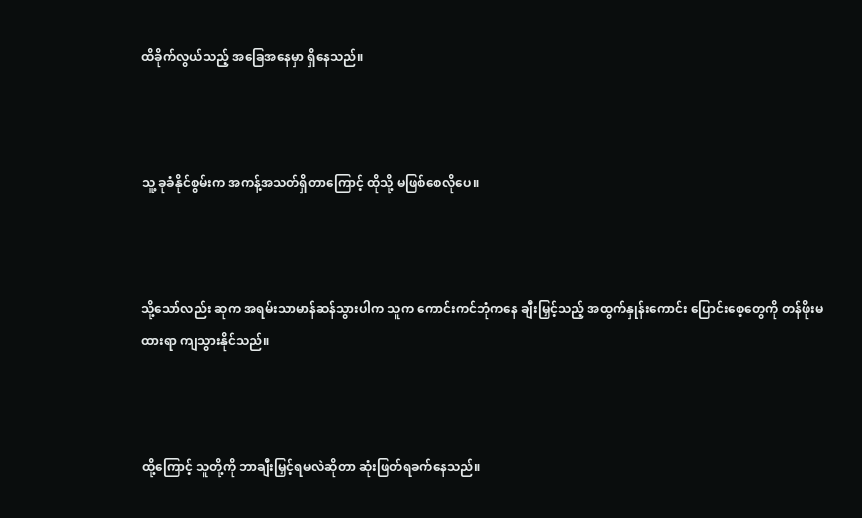ထိခိုက်လွယ်သည့် အခြေအနေမှာ ရှိနေသည်။



သူ့ ခုခံနိုင်စွမ်းက အကန့်အသတ်ရှိတာကြောင့် ထိုသို့ မဖြစ်စေလိုပေ။



သို့သော်လည်း ဆုက အရမ်းသာမာန်ဆန်သွားပါက သူက ကောင်းကင်ဘုံကနေ ချီးမြှင့်သည့် အထွက်နှုန်းကောင်း ပြောင်းစေ့တွေကို တန်ဖိုးမထားရာ ကျသွားနိုင်သည်။



ထို့ကြောင့် သူတို့ကို ဘာချီးမြှင့်ရမလဲဆိုတာ ဆုံးဖြတ်ရခက်နေသည်။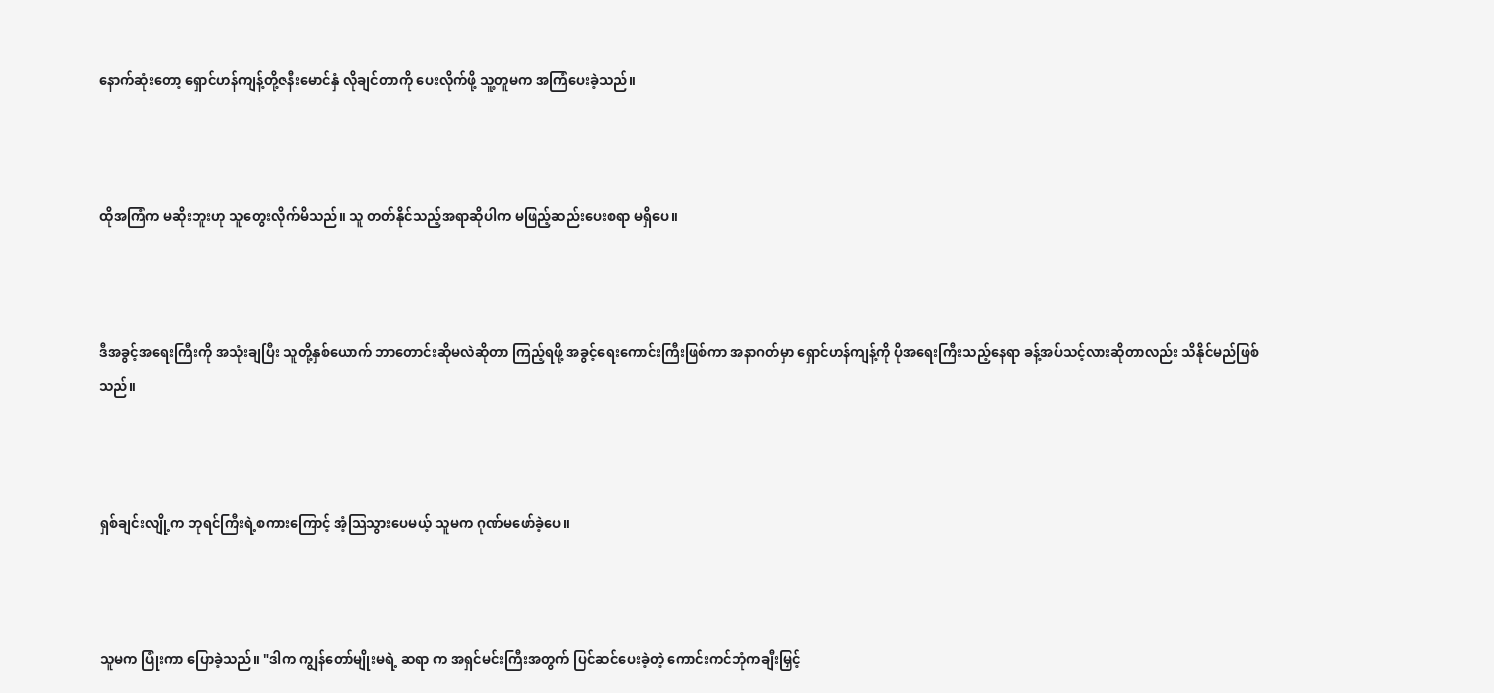နောက်ဆုံးတော့ ရှောင်ဟန်ကျန့်တို့ဇနီးမောင်နှံ လိုချင်တာကို ပေးလိုက်ဖို့ သူ့တူမက အကြံပေးခဲ့သည်။



ထိုအကြံက မဆိုးဘူးဟု သူတွေးလိုက်မိသည်။ သူ တတ်နိုင်သည့်အရာဆိုပါက မဖြည့်ဆည်းပေးစရာ မရှိပေ။



ဒီအခွင့်အရေးကြီးကို အသုံးချပြီး သူတို့နှစ်ယောက် ဘာတောင်းဆိုမလဲဆိုတာ ကြည့်ရဖို့ အခွင့်ရေးကောင်းကြီးဖြစ်ကာ အနာဂတ်မှာ ရှောင်ဟန်ကျန့်ကို ပိုအရေးကြီးသည့်နေရာ ခန့်အပ်သင့်လားဆိုတာလည်း သိနိုင်မည်ဖြစ်သည်။



ရှစ်ချင်းလျို့က ဘုရင်ကြီးရဲ့စကားကြောင့် အံ့သြသွားပေမယ့် သူမက ဂုဏ်မဖော်ခဲ့ပေ။



သူမက ပြုံးကာ ပြောခဲ့သည်။ "ဒါက ကျွန်တော်မျိုးမရဲ့ ဆရာ က အရှင်မင်းကြီးအတွက် ပြင်ဆင်ပေးခဲ့တဲ့ ကောင်းကင်ဘုံကချီးမြှင့်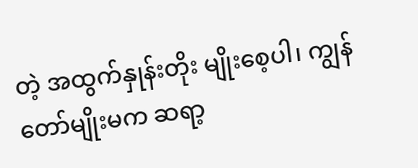တဲ့ အထွက်နှုန်းတိုး မျိုးစေ့ပါ၊ ကျွန်တော်မျိုးမက ဆရာ့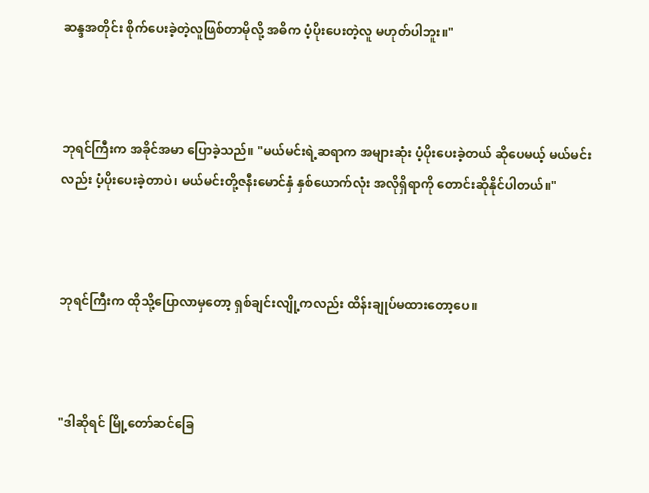ဆန္ဒအတိုင်း စိုက်ပေးခဲ့တဲ့လူဖြစ်တာမိုလို့ အဓိက ပံ့ပိုးပေးတဲ့လူ မဟုတ်ပါဘူး။"



ဘုရင်ကြီးက အခိုင်အမာ ပြောခဲ့သည်။ "မယ်မင်းရဲ့ဆရာက အများဆုံး ပံ့ပိုးပေးခဲ့တယ် ဆိုပေမယ့် မယ်မင်းလည်း ပံ့ပိုးပေးခဲ့တာပဲ၊ မယ်မင်းတို့ဇနီးမောင်နှံ နှစ်ယောက်လုံး အလိုရှိရာကို တောင်းဆိုနိုင်ပါတယ်။"



ဘုရင်ကြီးက ထိုသို့ပြောလာမှတော့ ရှစ်ချင်းလျို့ကလည်း ထိန်းချုပ်မထားတော့ပေ။



"ဒါဆိုရင် မြို့တော်ဆင်ခြေ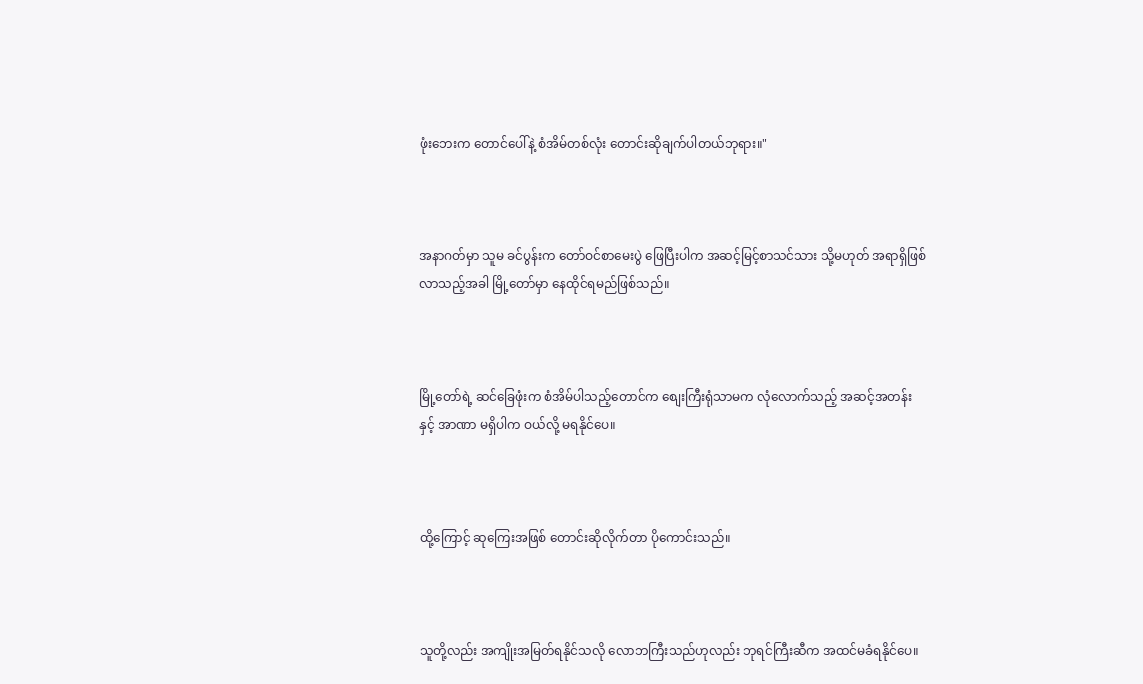ဖုံးဘေးက တောင်ပေါ်နဲ့ စံအိမ်တစ်လုံး တောင်းဆိုချက်ပါတယ်ဘုရား။"



အနာဂတ်မှာ သူမ ခင်ပွန်းက တော်ဝင်စာမေးပွဲ ဖြေပြီးပါက အဆင့်မြင့်စာသင်သား သို့မဟုတ် အရာရှိဖြစ်လာသည့်အခါ မြို့တော်မှာ နေထိုင်ရမည်ဖြစ်သည်။



မြို့တော်ရဲ့ ဆင်ခြေဖုံးက စံအိမ်ပါသည့်တောင်က စျေးကြီးရုံသာမက လုံလောက်သည့် အဆင့်အတန်းနှင့် အာဏာ မရှိပါက ဝယ်လို့ မရနိုင်ပေ။



ထို့ကြောင့် ဆုကြေးအဖြစ် တောင်းဆိုလိုက်တာ ပိုကောင်းသည်။



သူတို့လည်း အကျိုးအမြတ်ရနိုင်သလို လောဘကြီးသည်ဟုလည်း ဘုရင်ကြီးဆီက အထင်မခံရနိုင်ပေ။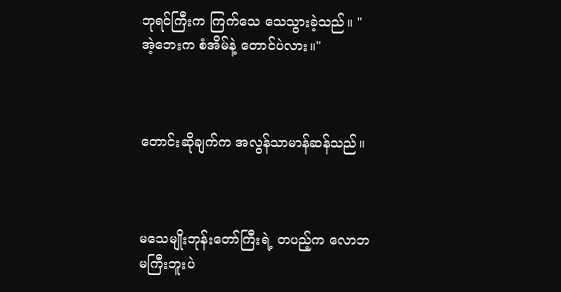ဘုရင်ကြီးက ကြက်သေ သေသွားခဲ့သည်။ "အဲ့ဘေးက စံအိမ်နဲ့ တောင်ပဲလား။"



တောင်းဆိုချက်က အလွန်သာမာန်ဆန်သည်။



မသေမျိုးဘုန်းတော်ကြီးရဲ့ တပည့်က လောဘမကြီးဘူးပဲ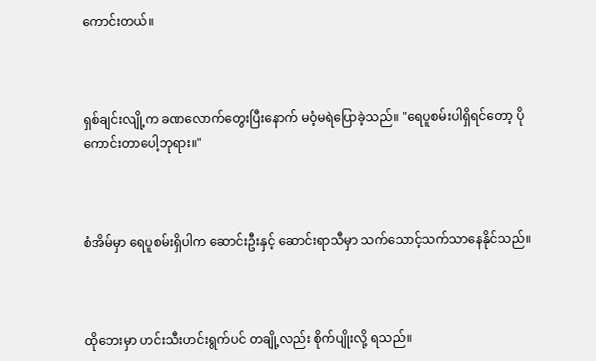ကောင်းတယ်။



ရှစ်ချင်းလျို့က ခဏလောက်တွေးပြီးနောက် မဝံ့မရဲပြောခဲ့သည်။ "ရေပူစမ်းပါရှိရင်တော့ ပိုကောင်းတာပေါ့ဘုရား။"



စံအိမ်မှာ ရေပူစမ်းရှိပါက ဆောင်းဦးနှင့် ဆောင်းရာသီမှာ သက်သောင့်သက်သာနေနိုင်သည်။



ထိုဘေးမှာ ဟင်းသီးဟင်းရွက်ပင် တချို့လည်း စိုက်ပျိုးလို့ ရသည်။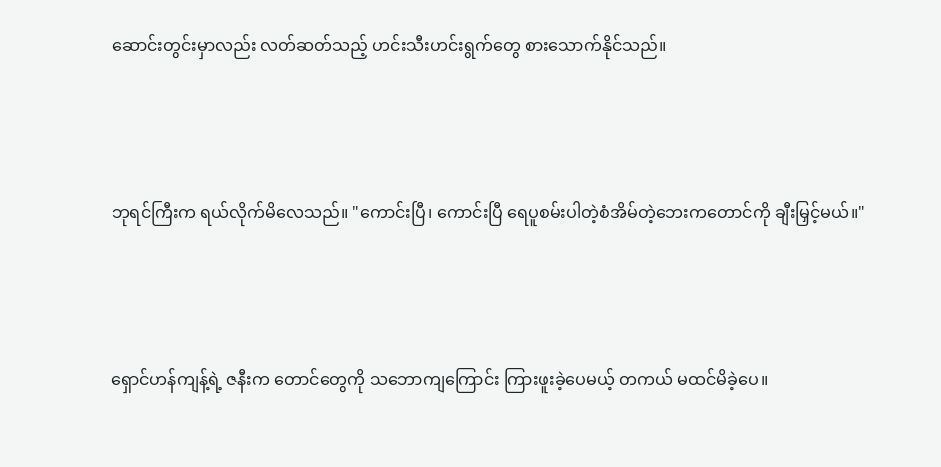ဆောင်းတွင်းမှာလည်း လတ်ဆတ်သည့် ဟင်းသီးဟင်းရွက်တွေ စားသောက်နိုင်သည်။



ဘုရင်ကြီးက ရယ်လိုက်မိလေသည်။ "ကောင်းပြီ၊ ကောင်းပြီ ရေပူစမ်းပါတဲ့စံအိမ်တဲ့ဘေးကတောင်ကို ချီးမြှင့်မယ်။"



ရှောင်ဟန်ကျန့်ရဲ့ ဇနီးက တောင်တွေကို သဘောကျကြောင်း ကြားဖူးခဲ့ပေမယ့် တကယ် မထင်မိခဲ့ပေ။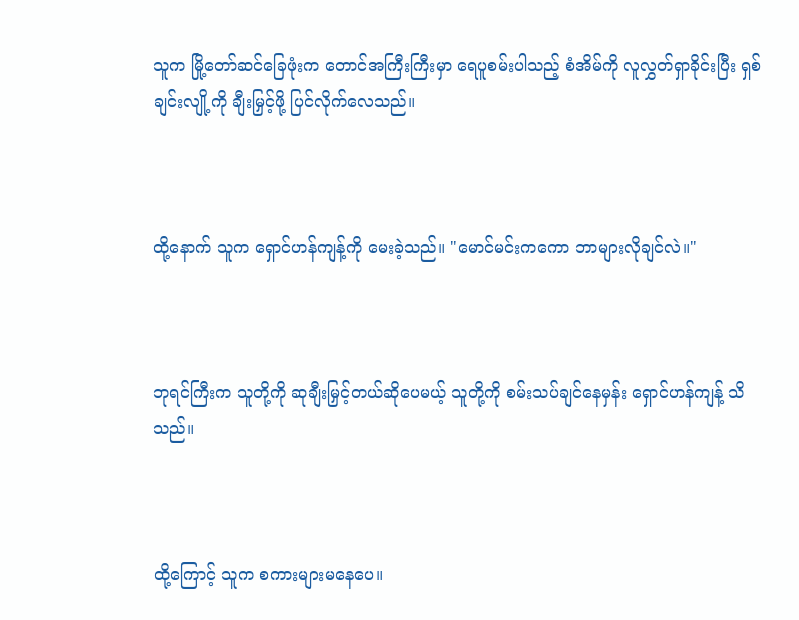သူက မြို့တော်ဆင်ခြေဖုံးက တောင်အကြီးကြီးမှာ ရေပူစမ်းပါသည့် စံအိမ်ကို လူလွှတ်ရှာခိုင်းပြီး ရှစ်ချင်းလျို့ကို ချီးမြှင့်ဖို့ ပြင်လိုက်လေသည်။



ထို့နောက် သူက ရှောင်ဟန်ကျန့်ကို မေးခဲ့သည်။ "မောင်မင်းကကော ဘာများလိုချင်လဲ။"



ဘုရင်ကြီးက သူတို့ကို ဆုချီးမြှင့်တယ်ဆိုပေမယ့် သူတို့ကို စမ်းသပ်ချင်နေမှန်း ရှောင်ဟန်ကျန့် သိသည်။



ထို့ကြောင့် သူက စကားများမနေပေ။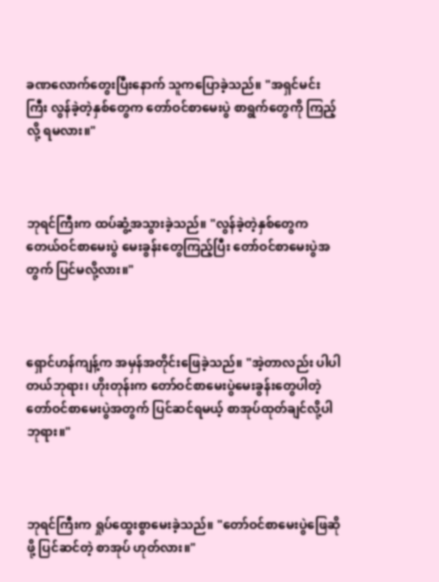ခဏလောက်တွေးပြီးနောက် သူကပြောခဲ့သည်။ "အရှင်မင်းကြီး လွန်ခဲ့တဲ့နှစ်တွေက တော်ဝင်စာမေးပွဲ စာရွက်တွေကို ကြည့်လို့ ရမလား။"



ဘုရင်ကြီးက ထပ်ဆွံ့အသွားခဲ့သည်။ "လွန်ခဲ့တဲ့နှစ်တွေက တေယ်ဝင်စာမေးပွဲ မေးခွန်းတွေကြည့်ပြီး တော်ဝင်စာမေးပွဲအတွက် ပြင်မလို့လား။"



ရှောင်ဟန်ကျန့်က အမှန်အတိုင်းဖြေခဲ့သည်။ "အဲ့တာလည်း ပါပါတယ်ဘုရား၊ ဟိုးတုန်းက တော်ဝင်စာမေးပွဲမေးခွန်းတွေပါတဲ့ တော်ဝင်စာမေးပွဲအတွက် ပြင်ဆင်ရမယ့် စာအုပ်ထုတ်ချင်လို့ပါဘုရား။"



ဘုရင်ကြီးက ရှုပ်ထွေးစွာမေးခဲ့သည်။ "တော်ဝင်စာမေးပွဲဖြေဆိုဖို့ ပြင်ဆင်တဲ့ စာအုပ် ဟုတ်လား။"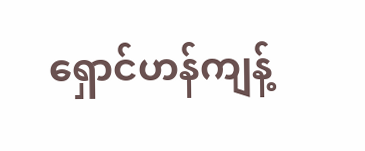ရှောင်ဟန်ကျန့်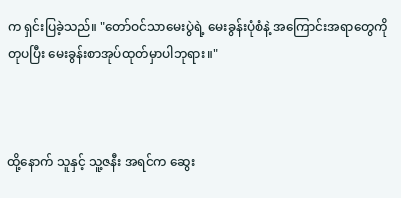က ရှင်းပြခဲ့သည်။ "တော်ဝင်သာမေးပွဲရဲ့ မေးခွန်းပုံစံနဲ့ အကြောင်းအရာတွေကို တုပပြီး မေးခွန်းစာအုပ်ထုတ်မှာပါဘုရား။"



ထို့နောက် သူနှင့် သူ့ဇနီး အရင်က ဆွေး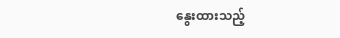နွေးထားသည့်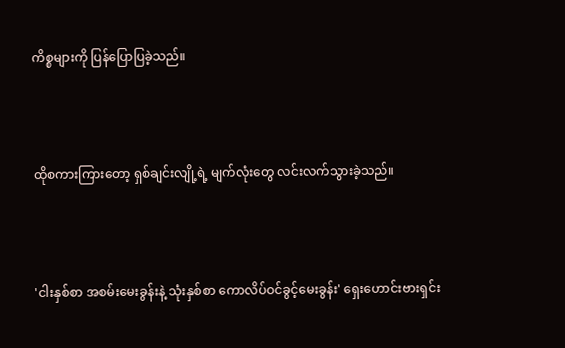ကိစ္စများကို ပြန်ပြောပြခဲ့သည်။



ထိုစကားကြားတော့ ရှစ်ချင်းလျို့ရဲ့ မျက်လုံးတွေ လင်းလက်သွားခဲ့သည်။



'ငါးနှစ်စာ အစမ်းမေးခွန်းနဲ့ သုံးနှစ်စာ ကောလိပ်ဝင်ခွင့်မေးခွန်း' ရှေးဟောင်းဗားရှင်း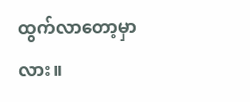ထွက်လာတော့မှာလား။